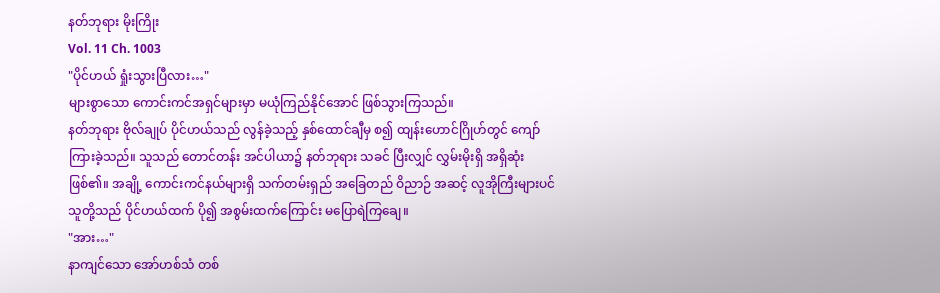နတ်ဘုရား မိုးကြိုး
Vol. 11 Ch. 1003
"ပိုင်ဟယ် ရှုံးသွားပြီလား…"
များစွာသော ကောင်းကင်အရှင်များမှာ မယုံကြည်နိုင်အောင် ဖြစ်သွားကြသည်။
နတ်ဘုရား ဗိုလ်ချုပ် ပိုင်ဟယ်သည် လွန်ခဲ့သည့် နှစ်ထောင်ချီမှ စ၍ ထျန်းဟောင်ဂြိုဟ်တွင် ကျော်ကြားခဲ့သည်။ သူသည် တောင်တန်း အင်ပါယာ၌ နတ်ဘုရား သခင် ပြီးလျှင် လွှမ်းမိုးရှိ အရှိဆုံး ဖြစ်၏။ အချို့ ကောင်းကင်နယ်များရှိ သက်တမ်းရှည် အခြေတည် ဝိညာဉ် အဆင့် လူအိုကြီးများပင် သူတို့သည် ပိုင်ဟယ်ထက် ပို၍ အစွမ်းထက်ကြောင်း မပြောရဲကြချေ။
"အား…"
နာကျင်သော အော်ဟစ်သံ တစ်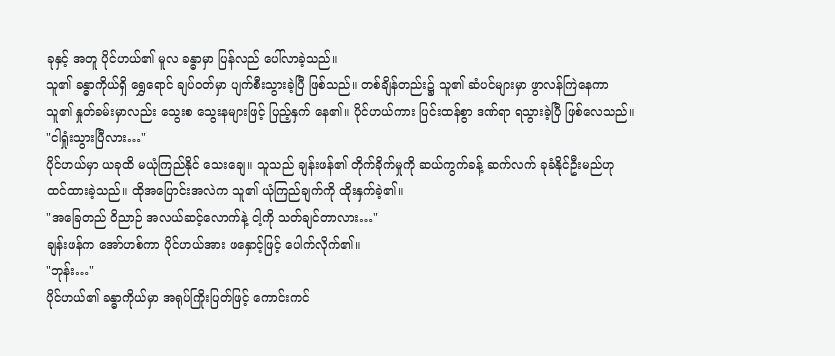ခုနှင့် အတူ ပိုင်ဟယ်၏ မူလ ခန္ဓာမှာ ပြန်လည် ပေါ်လာခဲ့သည်။
သူ၏ ခန္ဓာကိုယ်ရှိ ရွှေရောင် ချပ်ဝတ်မှာ ပျက်စီးသွားခဲ့ပြီ ဖြစ်သည်။ တစ်ချိန်တည်း၌ သူ၏ ဆံပင်များမှာ ဖွာလန်ကြဲနေကာ သူ၏ နှုတ်ခမ်းမှာလည်း သွေးစ သွေးနများဖြင့် ပြည့်နှက် နေ၏။ ပိုင်ဟယ်ကား ပြင်းထန်စွာ ဒဏ်ရာ ရသွားခဲ့ပြီ ဖြစ်လေသည်။
"ငါရှုံးသွားပြီလား…"
ပိုင်ဟယ်မှာ ယခုထိ မယုံကြည်နိုင် သေးချေ။ သူသည် ချန်းဖန်၏ တိုက်ခိုက်မှုကို ဆယ်ကွက်ခန့် ဆက်လက် ခုခံနိုင်ဦးမည်ဟု ထင်ထားခဲ့သည်။ ထိုအပြောင်းအလဲက သူ၏ ယုံကြည်ချက်ကို ထိုးနှက်ခဲ့၏။
"အခြေတည် ဝိညာဉ် အလယ်ဆင့်လောက်နဲ့ ငါ့ကို သတ်ချင်တာလား…"
ချန်းဖန်က အော်ဟစ်ကာ ပိုင်ဟယ်အား ဖနှောင့်ဖြင့် ပေါက်လိုက်၏။
"ဘုန်း…"
ပိုင်ဟယ်၏ ခန္ဓာကိုယ်မှာ အရုပ်ကြိုးပြတ်ဖြင့် ကောင်းကင်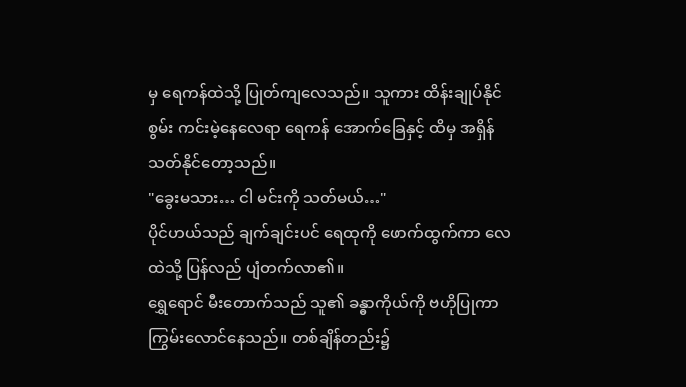မှ ရေကန်ထဲသို့ ပြုတ်ကျလေသည်။ သူကား ထိန်းချုပ်နိုင်စွမ်း ကင်းမဲ့နေလေရာ ရေကန် အောက်ခြေနှင့် ထိမှ အရှိန် သတ်နိုင်တော့သည်။
"ခွေးမသား… ငါ မင်းကို သတ်မယ်…"
ပိုင်ဟယ်သည် ချက်ချင်းပင် ရေထုကို ဖောက်ထွက်ကာ လေထဲသို့ ပြန်လည် ပျံတက်လာ၏။
ရွှေရောင် မီးတောက်သည် သူ၏ ခန္ဓာကိုယ်ကို ဗဟိုပြုကာ ကြွမ်းလောင်နေသည်။ တစ်ချိန်တည်း၌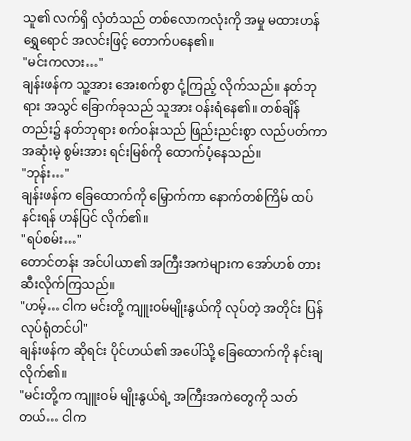သူ၏ လက်ရှိ လှံတံသည် တစ်လောကလုံးကို အမှု မထားဟန် ရွှေရောင် အလင်းဖြင့် တောက်ပနေ၏။
"မင်းကလား…"
ချန်းဖန်က သူ့အား အေးစက်စွာ ငုံ့ကြည့် လိုက်သည်။ နတ်ဘုရား အသွင် ခြောက်ခုသည် သူအား ဝန်းရံနေ၏။ တစ်ချိန်တည်း၌ နတ်ဘုရား စက်ဝန်းသည် ဖြည်းညင်းစွာ လည်ပတ်ကာ အဆုံးမဲ့ စွမ်းအား ရင်းမြစ်ကို ထောက်ပံ့နေသည်။
"ဘုန်း…"
ချန်းဖန်က ခြေထောက်ကို မြှောက်ကာ နောက်တစ်ကြိမ် ထပ်နင်းရန် ဟန်ပြင် လိုက်၏။
"ရပ်စမ်း…"
တောင်တန်း အင်ပါယာ၏ အကြီးအကဲများက အော်ဟစ် တားဆီးလိုက်ကြသည်။
"ဟမ့်… ငါက မင်းတို့ ကျူးဝမ်မျိုးနွယ်ကို လုပ်တဲ့ အတိုင်း ပြန်လုပ်ရုံတင်ပါ"
ချန်းဖန်က ဆိုရင်း ပိုင်ဟယ်၏ အပေါ်သို့ ခြေထောက်ကို နင်းချလိုက်၏။
"မင်းတို့က ကျူးဝမ် မျိုးနွယ်ရဲ့ အကြီးအကဲတွေကို သတ်တယ်… ငါက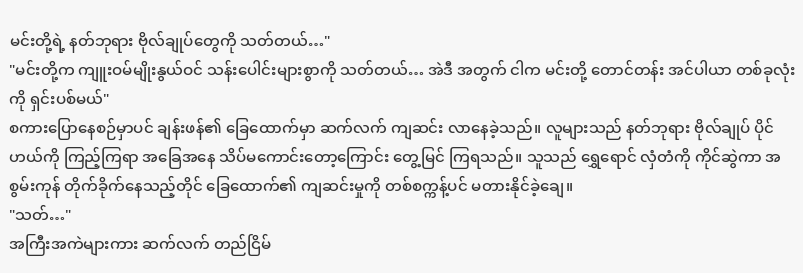မင်းတို့ရဲ့ နတ်ဘုရား ဗိုလ်ချုပ်တွေကို သတ်တယ်…"
"မင်းတို့က ကျူးဝမ်မျိုးနွယ်ဝင် သန်းပေါင်းများစွာကို သတ်တယ်… အဲဒီ အတွက် ငါက မင်းတို့ တောင်တန်း အင်ပါယာ တစ်ခုလုံးကို ရှင်းပစ်မယ်"
စကားပြောနေစဉ်မှာပင် ချန်းဖန်၏ ခြေထောက်မှာ ဆက်လက် ကျဆင်း လာနေခဲ့သည်။ လူများသည် နတ်ဘုရား ဗိုလ်ချုပ် ပိုင်ဟယ်ကို ကြည့်ကြရာ အခြေအနေ သိပ်မကောင်းတော့ကြောင်း တွေ့မြင် ကြရသည်။ သူသည် ရွှေရောင် လှံတံကို ကိုင်ဆွဲကာ အစွမ်းကုန် တိုက်ခိုက်နေသည့်တိုင် ခြေထောက်၏ ကျဆင်းမှုကို တစ်စက္ကန့်ပင် မတားနိုင်ခဲ့ချေ။
"သတ်…"
အကြီးအကဲများကား ဆက်လက် တည်ငြိမ်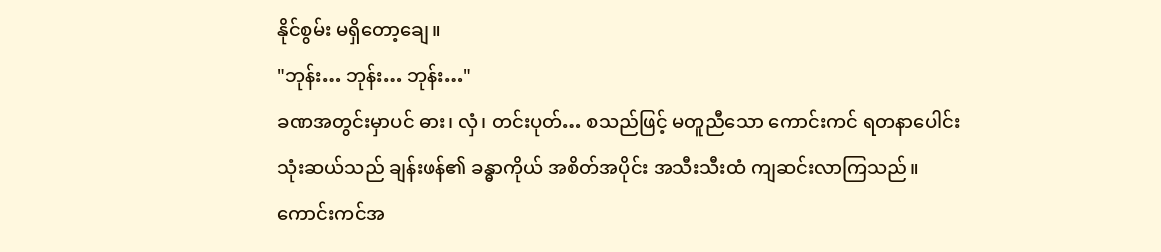နိုင်စွမ်း မရှိတော့ချေ။
"ဘုန်း… ဘုန်း… ဘုန်း…"
ခဏအတွင်းမှာပင် ဓား၊ လှံ၊ တင်းပုတ်… စသည်ဖြင့် မတူညီသော ကောင်းကင် ရတနာပေါင်း သုံးဆယ်သည် ချန်းဖန်၏ ခန္ဓာကိုယ် အစိတ်အပိုင်း အသီးသီးထံ ကျဆင်းလာကြသည်။
ကောင်းကင်အ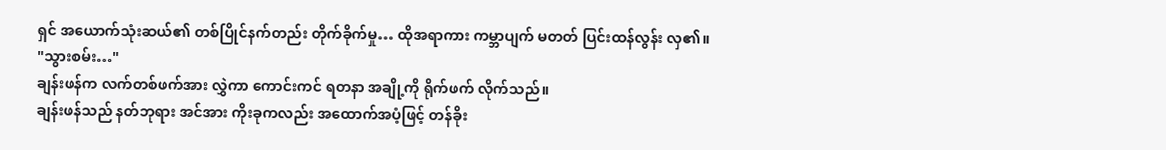ရှင် အယောက်သုံးဆယ်၏ တစ်ပြိုင်နက်တည်း တိုက်ခိုက်မှု… ထိုအရာကား ကမ္ဘာပျက် မတတ် ပြင်းထန်လွန်း လှ၏။
"သွားစမ်း…"
ချန်းဖန်က လက်တစ်ဖက်အား လွှဲကာ ကောင်းကင် ရတနာ အချို့ကို ရိုက်ဖက် လိုက်သည်။
ချန်းဖန်သည် နတ်ဘုရား အင်အား ကိုးခုကလည်း အထောက်အပံ့ဖြင့် တန်ခိုး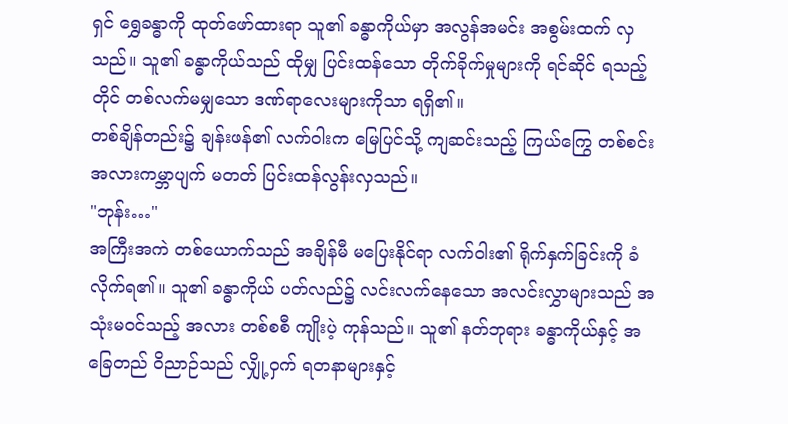ရှင် ရွှေခန္ဓာကို ထုတ်ဖော်ထားရာ သူ၏ ခန္ဓာကိုယ်မှာ အလွန်အမင်း အစွမ်းထက် လှသည်။ သူ၏ ခန္ဓာကိုယ်သည် ထိုမျှ ပြင်းထန်သော တိုက်ခိုက်မှုများကို ရင်ဆိုင် ရသည့်တိုင် တစ်လက်မမျှသော ဒဏ်ရာလေးများကိုသာ ရရှိ၏။
တစ်ချိန်တည်း၌ ချန်းဖန်၏ လက်ဝါးက မြေပြင်သို့ ကျဆင်းသည့် ကြယ်ကြွေ တစ်စင်း အလားကမ္ဘာပျက် မတတ် ပြင်းထန်လွန်းလှသည်။
"ဘုန်း…"
အကြီးအကဲ တစ်ယောက်သည် အချိန်မီ မပြေးနိုင်ရာ လက်ဝါး၏ ရိုက်နှက်ခြင်းကို ခံလိုက်ရ၏။ သူ၏ ခန္ဓာကိုယ် ပတ်လည်၌ လင်းလက်နေသော အလင်းလွှာများသည် အသုံးမဝင်သည့် အလား တစ်စစီ ကျိုးပဲ့ ကုန်သည်။ သူ၏ နတ်ဘုရား ခန္ဓာကိုယ်နှင့် အခြေတည် ဝိညာဉ်သည် လျှို့ဝှက် ရတနာများနှင့်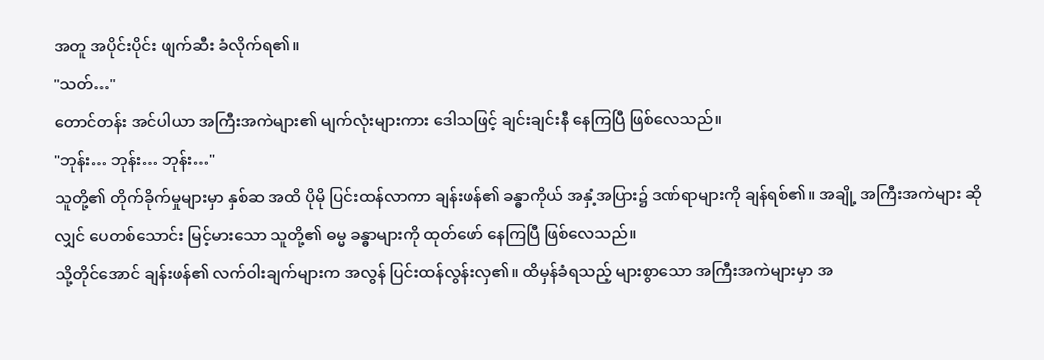အတူ အပိုင်းပိုင်း ဖျက်ဆီး ခံလိုက်ရ၏။
"သတ်…"
တောင်တန်း အင်ပါယာ အကြီးအကဲများ၏ မျက်လုံးများကား ဒေါသဖြင့် ချင်းချင်းနီ နေကြပြီ ဖြစ်လေသည်။
"ဘုန်း… ဘုန်း… ဘုန်း…"
သူတို့၏ တိုက်ခိုက်မှုများမှာ နှစ်ဆ အထိ ပိုမို ပြင်းထန်လာကာ ချန်းဖန်၏ ခန္ဓာကိုယ် အနှံ့အပြား၌ ဒဏ်ရာများကို ချန်ရစ်၏။ အချို့ အကြီးအကဲများ ဆိုလျှင် ပေတစ်သောင်း မြင့်မားသော သူတို့၏ ဓမ္မ ခန္ဓာများကို ထုတ်ဖော် နေကြပြီ ဖြစ်လေသည်။
သို့တိုင်အောင် ချန်းဖန်၏ လက်ဝါးချက်များက အလွန် ပြင်းထန်လွန်းလှ၏။ ထိမှန်ခံရသည့် များစွာသော အကြီးအကဲများမှာ အ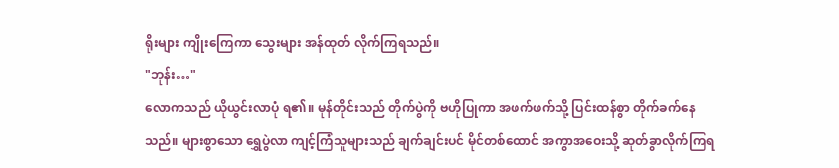ရိုးများ ကျိုးကြေကာ သွေးများ အန်ထုတ် လိုက်ကြရသည်။
"ဘုန်း…"
လောကသည် ယိုယွင်းလာပုံ ရ၏။ မုန်တိုင်းသည် တိုက်ပွဲကို ဗဟိုပြုကာ အဖက်ဖက်သို့ ပြင်းထန်စွာ တိုက်ခက်နေသည်။ များစွာသော ရွှေပွဲလာ ကျင့်ကြံသူများသည် ချက်ချင်းပင် မိုင်တစ်ထောင် အကွာအဝေးသို့ ဆုတ်ခွာလိုက်ကြရ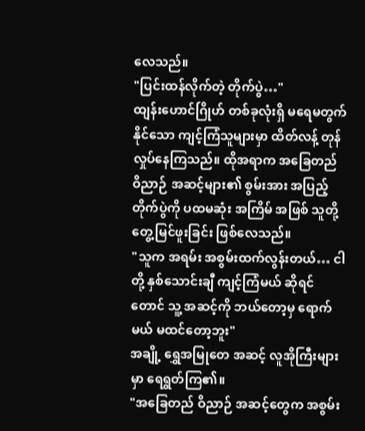လေသည်။
"ပြင်းထန်လိုက်တဲ့ တိုက်ပွဲ…"
ထျန်းဟောင်ဂြိုဟ် တစ်ခုလုံးရှိ မရေမတွက်နိုင်သော ကျင့်ကြံသူများမှာ ထိတ်လန့် တုန်လှုပ်နေကြသည်။ ထိုအရာက အခြေတည် ဝိညာဉ် အဆင့်များ၏ စွမ်းအား အပြည့် တိုက်ပွဲကို ပထမဆုံး အကြိမ် အဖြစ် သူတို့ တွေ့မြင်ဖူးခြင်း ဖြစ်လေသည်။
"သူက အရမ်း အစွမ်းထက်လွန်းတယ်… ငါတို့ နှစ်သောင်းချီ ကျင့်ကြံမယ် ဆိုရင်တောင် သူ့ အဆင့်ကို ဘယ်တော့မှ ရောက်မယ် မထင်တော့ဘူး"
အချို့ ရွှေအမြုတေ အဆင့် လူအိုကြီးများမှာ ရေရွတ်ကြ၏။
"အခြေတည် ဝိညာဉ် အဆင့်တွေက အစွမ်း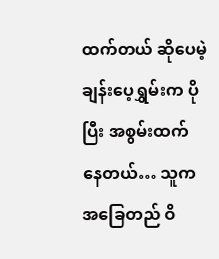ထက်တယ် ဆိုပေမဲ့ ချန်းပေ့ရွှမ်းက ပိုပြီး အစွမ်းထက်နေတယ်… သူက အခြေတည် ဝိ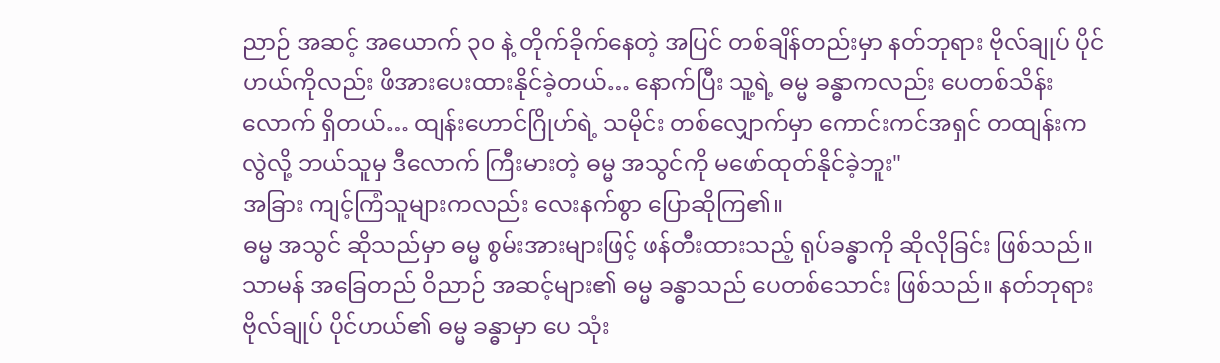ညာဉ် အဆင့် အယောက် ၃၀ နဲ့ တိုက်ခိုက်နေတဲ့ အပြင် တစ်ချိန်တည်းမှာ နတ်ဘုရား ဗိုလ်ချုပ် ပိုင်ဟယ်ကိုလည်း ဖိအားပေးထားနိုင်ခဲ့တယ်… နောက်ပြီး သူ့ရဲ့ ဓမ္မ ခန္ဓာကလည်း ပေတစ်သိန်းလောက် ရှိတယ်… ထျန်းဟောင်ဂြိုဟ်ရဲ့ သမိုင်း တစ်လျှောက်မှာ ကောင်းကင်အရှင် တထျန်းက လွဲလို့ ဘယ်သူမှ ဒီလောက် ကြီးမားတဲ့ ဓမ္မ အသွင်ကို မဖော်ထုတ်နိုင်ခဲ့ဘူး"
အခြား ကျင့်ကြံသူများကလည်း လေးနက်စွာ ပြောဆိုကြ၏။
ဓမ္မ အသွင် ဆိုသည်မှာ ဓမ္မ စွမ်းအားများဖြင့် ဖန်တီးထားသည့် ရုပ်ခန္ဓာကို ဆိုလိုခြင်း ဖြစ်သည်။ သာမန် အခြေတည် ဝိညာဉ် အဆင့်များ၏ ဓမ္မ ခန္ဓာသည် ပေတစ်သောင်း ဖြစ်သည်။ နတ်ဘုရား ဗိုလ်ချုပ် ပိုင်ဟယ်၏ ဓမ္မ ခန္ဓာမှာ ပေ သုံး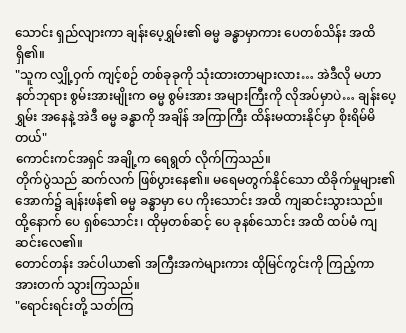သောင်း ရှည်လျားကာ ချန်းပေ့ရွှမ်း၏ ဓမ္မ ခန္ဓာမှာကား ပေတစ်သိန်း အထိ ရှိ၏။
"သူက လျှို့ဝှက် ကျင့်စဉ် တစ်ခုခုကို သုံးထားတာများလား… အဲဒီလို မဟာ နတ်ဘုရား စွမ်းအားမျိုးက ဓမ္မ စွမ်းအား အများကြီးကို လိုအပ်မှာပဲ… ချန်းပေ့ရွှမ်း အနေနဲ့ အဲဒီ ဓမ္မ ခန္ဓာကို အချိန် အကြာကြီး ထိန်းမထားနိုင်မှာ စိုးရိမ်မိတယ်"
ကောင်းကင်အရှင် အချို့က ရေရွတ် လိုက်ကြသည်။
တိုက်ပွဲသည် ဆက်လက် ဖြစ်ပွားနေ၏။ မရေမတွက်နိုင်သော ထိခိုက်မှုများ၏ အောက်၌ ချန်းဖန်၏ ဓမ္မ ခန္ဓာမှာ ပေ ကိုးသောင်း အထိ ကျဆင်းသွားသည်။ ထို့နောက် ပေ ရှစ်သောင်း၊ ထိုမှတစ်ဆင့် ပေ ခုနစ်သောင်း အထိ ထပ်မံ ကျဆင်းလေ၏။
တောင်တန်း အင်ပါယာ၏ အကြီးအကဲများကား ထိုမြင်ကွင်းကို ကြည့်ကာ အားတက် သွားကြသည်။
"ရောင်းရင်းတို့ သတ်ကြ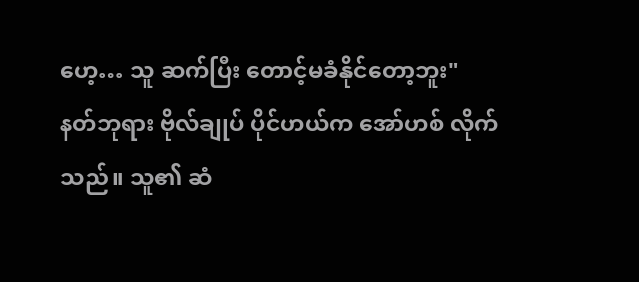ဟေ့… သူ ဆက်ပြီး တောင့်မခံနိုင်တော့ဘူး"
နတ်ဘုရား ဗိုလ်ချုပ် ပိုင်ဟယ်က အော်ဟစ် လိုက်သည်။ သူ၏ ဆံ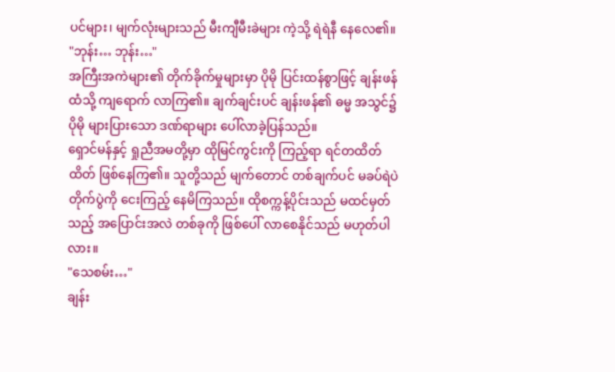ပင်များ၊ မျက်လုံးများသည် မီးကျီမီးခဲများ ကဲ့သို့ ရဲရဲနီ နေလေ၏။
"ဘုန်း… ဘုန်း…"
အကြီးအကဲများ၏ တိုက်ခိုက်မှုများမှာ ပိုမို ပြင်းထန်စွာဖြင့် ချန်းဖန်ထံသို့ ကျရောက် လာကြ၏။ ချက်ချင်းပင် ချန်းဖန်၏ ဓမ္မ အသွင်၌ ပိုမို များပြားသော ဒဏ်ရာများ ပေါ်လာခဲ့ပြန်သည်။
ရှောင်မန်နှင့် ရှုညီအမတို့မှာ ထိုမြင်ကွင်းကို ကြည့်ရာ ရင်တထိတ်ထိတ် ဖြစ်နေကြ၏။ သူတို့သည် မျက်တောင် တစ်ချက်ပင် မခပ်ရဲပဲ တိုက်ပွဲကို ငေးကြည့် နေမိကြသည်။ ထိုစက္ကန့်ပိုင်းသည် မထင်မှတ်သည့် အပြောင်းအလဲ တစ်ခုကို ဖြစ်ပေါ် လာစေနိုင်သည် မဟုတ်ပါလား။
"သေစမ်း…"
ချန်း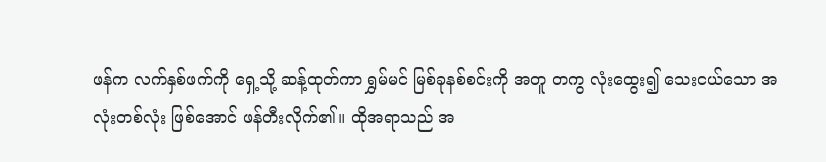ဖန်က လက်နှစ်ဖက်ကို ရှေ့သို့ ဆန့်ထုတ်ကာ ရွှမ်မင် မြစ်ခုနစ်စင်းကို အတူ တကွ လုံးထွေး၍ သေးငယ်သော အလုံးတစ်လုံး ဖြစ်အောင် ဖန်တီးလိုက်၏။ ထိုအရာသည် အ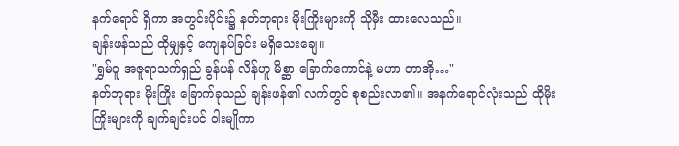နက်ရောင် ရှိကာ အတွင်းပိုင်း၌ နတ်ဘုရား မိုးကြိုးများကို သိုမှီး ထားလေသည်။
ချန်းဖန်သည် ထိုမျှနှင့် ကျေနပ်ခြင်း မရှိသေးချေ။
"ရွှမ်ဝူ အဇူရာသက်ရှည် ခွန်ပန် လိန်ဟူ မိစ္ဆာ ခြောက်ကောင်နဲ့ မဟာ တာအို…"
နတ်ဘုရား မိုးကြိုး ခြောက်ခုသည် ချန်းဖန်၏ လက်တွင် စုစည်းလာ၏။ အနက်ရောင်လုံးသည် ထိုမိုးကြိုးများကို ချက်ချင်းပင် ဝါးမျိုကာ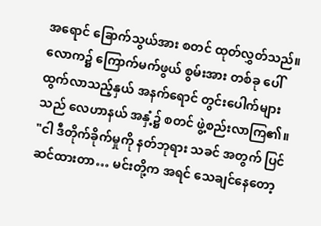အရောင် ခြောက်သွယ်အား စတင် ထုတ်လွှတ်သည်။ လောက၌ ကြောက်မက်ဖွယ် စွမ်းအား တစ်ခု ပေါ်ထွက်လာသည့်နှယ် အနက်ရောင် တွင်းပေါက်များသည် လေဟာနယ် အနှံ့၌ စတင် ဖွဲ့စည်းလာကြ၏။
"ငါ ဒီတိုက်ခိုက်မှုကို နတ်ဘုရား သခင် အတွက် ပြင်ဆင်ထားတာ… မင်းတို့က အရင် သေချင်နေတော့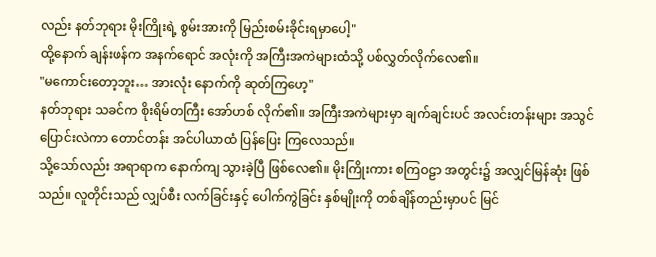လည်း နတ်ဘုရား မိုးကြိုးရဲ့ စွမ်းအားကို မြည်းစမ်းခိုင်းရမှာပေါ့"
ထို့နောက် ချန်းဖန်က အနက်ရောင် အလုံးကို အကြီးအကဲများထံသို့ ပစ်လွှတ်လိုက်လေ၏။
"မကောင်းတော့ဘူး… အားလုံး နောက်ကို ဆုတ်ကြဟေ့"
နတ်ဘုရား သခင်က စိုးရိမ်တကြီး အော်ဟစ် လိုက်၏။ အကြီးအကဲများမှာ ချက်ချင်းပင် အလင်းတန်းများ အသွင် ပြောင်းလဲကာ တောင်တန်း အင်ပါယာထံ ပြန်ပြေး ကြလေသည်။
သို့သော်လည်း အရာရာက နောက်ကျ သွားခဲ့ပြီ ဖြစ်လေ၏။ မိုးကြိုးကား စကြဝဠာ အတွင်း၌ အလျှင်မြန်ဆုံး ဖြစ်သည်။ လူတိုင်းသည် လျှပ်စီး လက်ခြင်းနှင့် ပေါက်ကွဲခြင်း နှစ်မျိုးကို တစ်ချိန်တည်းမှာပင် မြင်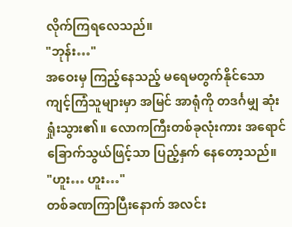လိုက်ကြရလေသည်။
"ဘုန်း…"
အဝေးမှ ကြည့်နေသည့် မရေမတွက်နိုင်သော ကျင့်ကြံသူများမှာ အမြင် အာရုံကို တဒင်္ဂမျှ ဆုံးရှုံးသွား၏။ လောကကြီးတစ်ခုလုံးကား အရောင် ခြောက်သွယ်ဖြင့်သာ ပြည့်နှက် နေတော့သည်။
"ဟူး… ဟူး…"
တစ်ခဏကြာပြီးနောက် အလင်း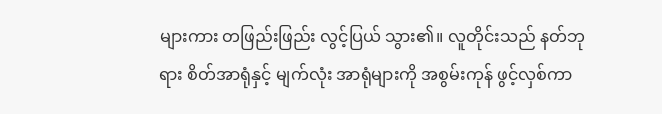များကား တဖြည်းဖြည်း လွင့်ပြယ် သွား၏။ လူတိုင်းသည် နတ်ဘုရား စိတ်အာရုံနှင့် မျက်လုံး အာရုံများကို အစွမ်းကုန် ဖွင့်လှစ်ကာ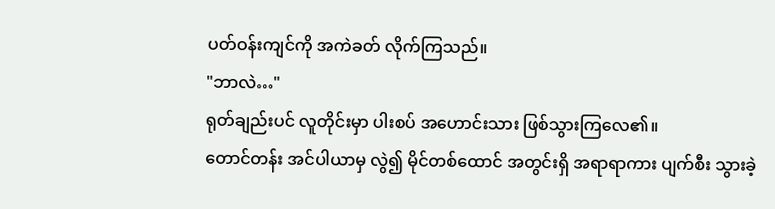ပတ်ဝန်းကျင်ကို အကဲခတ် လိုက်ကြသည်။
"ဘာလဲ…"
ရုတ်ချည်းပင် လူတိုင်းမှာ ပါးစပ် အဟောင်းသား ဖြစ်သွားကြလေ၏။
တောင်တန်း အင်ပါယာမှ လွဲ၍ မိုင်တစ်ထောင် အတွင်းရှိ အရာရာကား ပျက်စီး သွားခဲ့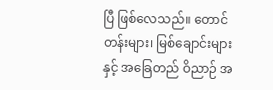ပြီ ဖြစ်လေသည်။ တောင်တန်းများ၊ မြစ်ချောင်းများနှင့် အခြေတည် ဝိညာဉ် အ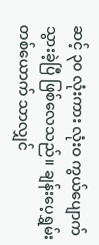ဆင့် ၃၀ လုံးကား လုံးဝ ကွယ်ပျောက် သွားခဲ့ပြီ ဖြစ်လေသည်။ ချန်းပေ့ရွှမ်း တစ်ယောက် သာလျှင်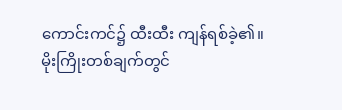ကောင်းကင်၌ ထီးထီး ကျန်ရစ်ခဲ့၏။
မိုးကြိုးတစ်ချက်တွင်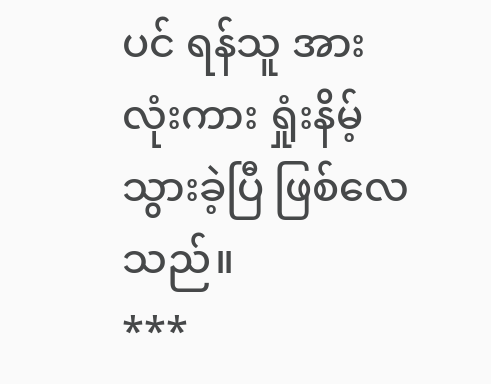ပင် ရန်သူ အားလုံးကား ရှုံးနိမ့်သွားခဲ့ပြီ ဖြစ်လေသည်။
***